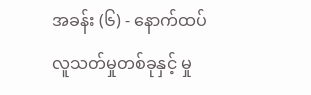အခန်း (၆) - နောက်ထပ်လူသတ်မှုတစ်ခုနှင့် မှု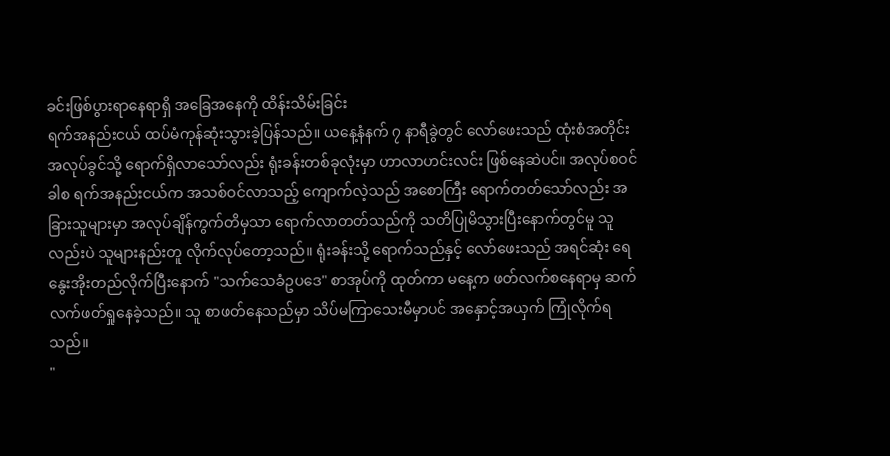ခင်းဖြစ်ပွားရာနေရာရှိ အခြေအနေကို ထိန်းသိမ်းခြင်း
ရက်အနည်းငယ် ထပ်မံကုန်ဆုံးသွားခဲ့ပြန်သည်။ ယနေ့နံနက် ၇ နာရီခွဲတွင် လော်ဖေးသည် ထုံးစံအတိုင်း အလုပ်ခွင်သို့ ရောက်ရှိလာသော်လည်း ရုံးခန်းတစ်ခုလုံးမှာ ဟာလာဟင်းလင်း ဖြစ်နေဆဲပင်။ အလုပ်စဝင်ခါစ ရက်အနည်းငယ်က အသစ်ဝင်လာသည့် ကျောက်လဲ့သည် အစောကြီး ရောက်တတ်သော်လည်း အခြားသူများမှာ အလုပ်ချိန်ကွက်တိမှသာ ရောက်လာတတ်သည်ကို သတိပြုမိသွားပြီးနောက်တွင်မူ သူလည်းပဲ သူများနည်းတူ လိုက်လုပ်တော့သည်။ ရုံးခန်းသို့ ရောက်သည်နှင့် လော်ဖေးသည် အရင်ဆုံး ရေနွေးအိုးတည်လိုက်ပြီးနောက် "သက်သေခံဥပဒေ" စာအုပ်ကို ထုတ်ကာ မနေ့က ဖတ်လက်စနေရာမှ ဆက်လက်ဖတ်ရှုနေခဲ့သည်။ သူ စာဖတ်နေသည်မှာ သိပ်မကြာသေးမီမှာပင် အနှောင့်အယှက် ကြုံလိုက်ရသည်။
"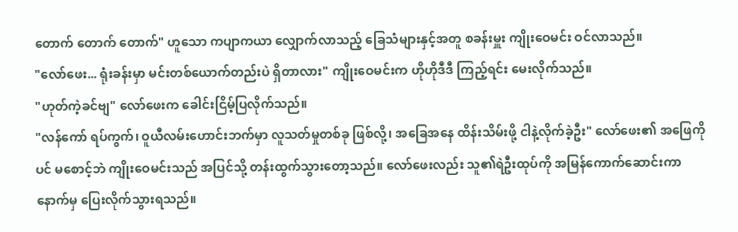တောက် တောက် တောက်" ဟူသော ကပျာကယာ လျှောက်လာသည့် ခြေသံများနှင့်အတူ စခန်းမှူး ကျိုးဝေမင်း ဝင်လာသည်။
"လော်ဖေး... ရုံးခန်းမှာ မင်းတစ်ယောက်တည်းပဲ ရှိတာလား" ကျိုးဝေမင်းက ဟိုဟိုဒီဒီ ကြည့်ရင်း မေးလိုက်သည်။
"ဟုတ်ကဲ့ခင်ဗျ" လော်ဖေးက ခေါင်းငြိမ့်ပြလိုက်သည်။
"လန်ကော် ရပ်ကွက်၊ ဝူယီလမ်းဟောင်းဘက်မှာ လူသတ်မှုတစ်ခု ဖြစ်လို့၊ အခြေအနေ ထိန်းသိမ်းဖို့ ငါနဲ့လိုက်ခဲ့ဦး" လော်ဖေး၏ အဖြေကိုပင် မစောင့်ဘဲ ကျိုးဝေမင်းသည် အပြင်သို့ တန်းထွက်သွားတော့သည်။ လော်ဖေးလည်း သူ၏ရဲဦးထုပ်ကို အမြန်ကောက်ဆောင်းကာ နောက်မှ ပြေးလိုက်သွားရသည်။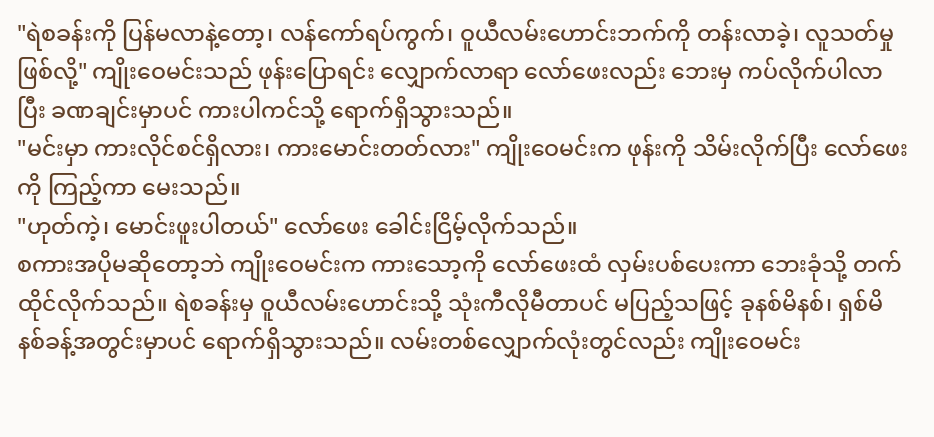"ရဲစခန်းကို ပြန်မလာနဲ့တော့၊ လန်ကော်ရပ်ကွက်၊ ဝူယီလမ်းဟောင်းဘက်ကို တန်းလာခဲ့၊ လူသတ်မှု ဖြစ်လို့" ကျိုးဝေမင်းသည် ဖုန်းပြောရင်း လျှောက်လာရာ လော်ဖေးလည်း ဘေးမှ ကပ်လိုက်ပါလာပြီး ခဏချင်းမှာပင် ကားပါကင်သို့ ရောက်ရှိသွားသည်။
"မင်းမှာ ကားလိုင်စင်ရှိလား၊ ကားမောင်းတတ်လား" ကျိုးဝေမင်းက ဖုန်းကို သိမ်းလိုက်ပြီး လော်ဖေးကို ကြည့်ကာ မေးသည်။
"ဟုတ်ကဲ့၊ မောင်းဖူးပါတယ်" လော်ဖေး ခေါင်းငြိမ့်လိုက်သည်။
စကားအပိုမဆိုတော့ဘဲ ကျိုးဝေမင်းက ကားသော့ကို လော်ဖေးထံ လှမ်းပစ်ပေးကာ ဘေးခုံသို့ တက်ထိုင်လိုက်သည်။ ရဲစခန်းမှ ဝူယီလမ်းဟောင်းသို့ သုံးကီလိုမီတာပင် မပြည့်သဖြင့် ခုနစ်မိနစ်၊ ရှစ်မိနစ်ခန့်အတွင်းမှာပင် ရောက်ရှိသွားသည်။ လမ်းတစ်လျှောက်လုံးတွင်လည်း ကျိုးဝေမင်း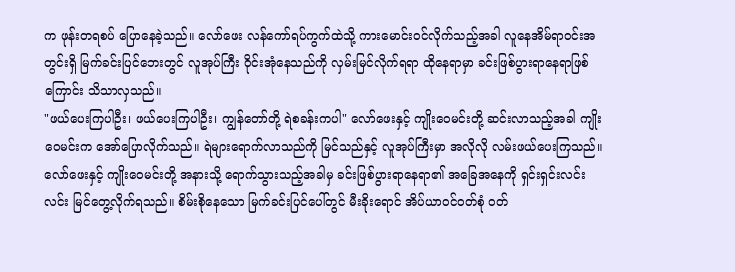က ဖုန်းတရစပ် ပြောနေခဲ့သည်။ လော်ဖေး လန်ကော်ရပ်ကွက်ထဲသို့ ကားမောင်းဝင်လိုက်သည့်အခါ လူနေအိမ်ရာဝင်းအတွင်းရှိ မြက်ခင်းပြင်ဘေးတွင် လူအုပ်ကြီး ဝိုင်းအုံနေသည်ကို လှမ်းမြင်လိုက်ရရာ ထိုနေရာမှာ ခင်းဖြစ်ပွားရာနေရာဖြစ်ကြောင်း သိသာလှသည်။
"ဖယ်ပေးကြပါဦး၊ ဖယ်ပေးကြပါဦး၊ ကျွန်တော်တို့ ရဲစခန်းကပါ" လော်ဖေးနှင့် ကျိုးဝေမင်းတို့ ဆင်းလာသည့်အခါ ကျိုးဝေမင်းက အော်ပြောလိုက်သည်။ ရဲများရောက်လာသည်ကို မြင်သည်နှင့် လူအုပ်ကြီးမှာ အလိုလို လမ်းဖယ်ပေးကြသည်။
လော်ဖေးနှင့် ကျိုးဝေမင်းတို့ အနားသို့ ရောက်သွားသည့်အခါမှ ခင်းဖြစ်ပွားရာနေရာ၏ အခြေအနေကို ရှင်းရှင်းလင်းလင်း မြင်တွေ့လိုက်ရသည်။ စိမ်းစိုနေသော မြက်ခင်းပြင်ပေါ်တွင် မီးခိုးရောင် အိပ်ယာဝင်ဝတ်စုံ ဝတ်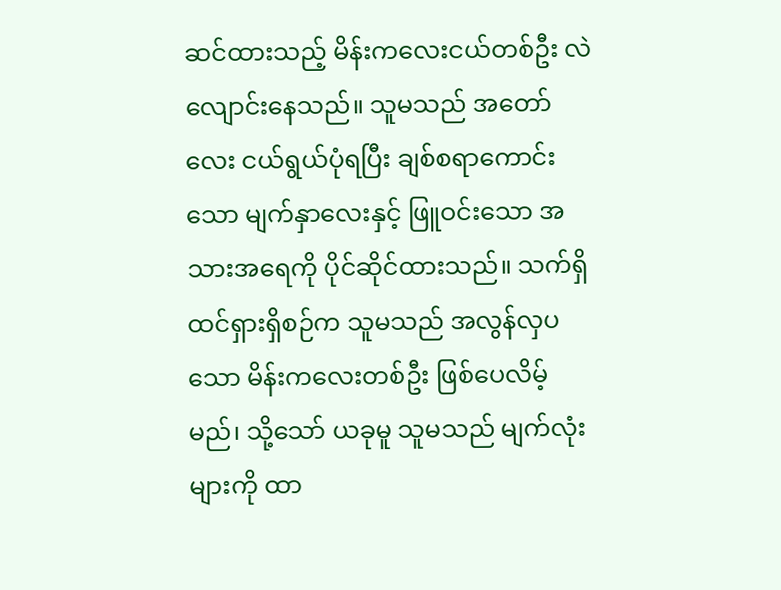ဆင်ထားသည့် မိန်းကလေးငယ်တစ်ဦး လဲလျောင်းနေသည်။ သူမသည် အတော်လေး ငယ်ရွယ်ပုံရပြီး ချစ်စရာကောင်းသော မျက်နှာလေးနှင့် ဖြူဝင်းသော အသားအရေကို ပိုင်ဆိုင်ထားသည်။ သက်ရှိထင်ရှားရှိစဉ်က သူမသည် အလွန်လှပသော မိန်းကလေးတစ်ဦး ဖြစ်ပေလိမ့်မည်၊ သို့သော် ယခုမူ သူမသည် မျက်လုံးများကို ထာ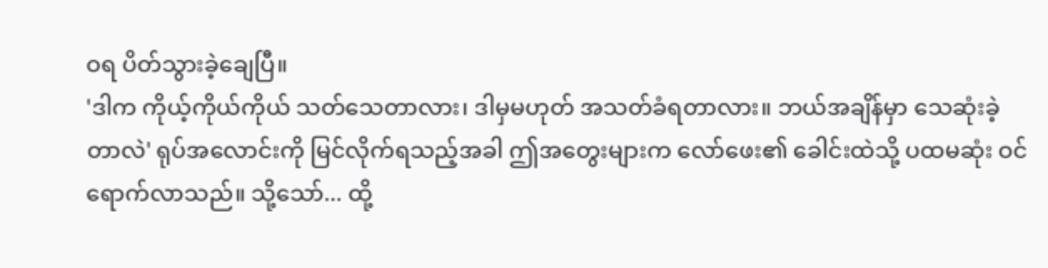ဝရ ပိတ်သွားခဲ့ချေပြီ။
'ဒါက ကိုယ့်ကိုယ်ကိုယ် သတ်သေတာလား၊ ဒါမှမဟုတ် အသတ်ခံရတာလား။ ဘယ်အချိန်မှာ သေဆုံးခဲ့တာလဲ' ရုပ်အလောင်းကို မြင်လိုက်ရသည့်အခါ ဤအတွေးများက လော်ဖေး၏ ခေါင်းထဲသို့ ပထမဆုံး ဝင်ရောက်လာသည်။ သို့သော်... ထို့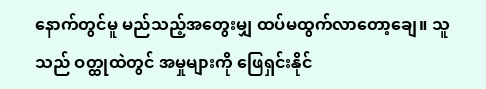နောက်တွင်မူ မည်သည့်အတွေးမျှ ထပ်မထွက်လာတော့ချေ။ သူသည် ဝတ္ထုထဲတွင် အမှုများကို ဖြေရှင်းနိုင်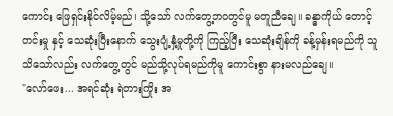ကောင်း ဖြေရှင်းနိုင်လိမ့်မည်၊ သို့သော် လက်တွေ့ဘဝတွင်မူ မတူညီချေ။ ခန္ဓာကိုယ် တောင့်တင်းမှု နှင့် သေဆုံးပြီးနောက် သွေးပျံ့နှံ့မှုတို့ကို ကြည့်ပြီး သေဆုံးချိန်ကို ခန့်မှန်းရမည်ကို သူသိသော်လည်း လက်တွေ့တွင် မည်သို့လုပ်ရမည်ကိုမူ ကောင်းစွာ နားမလည်ချေ။
"လော်ဖေး... အရင်ဆုံး ရဲတားကြိုး အ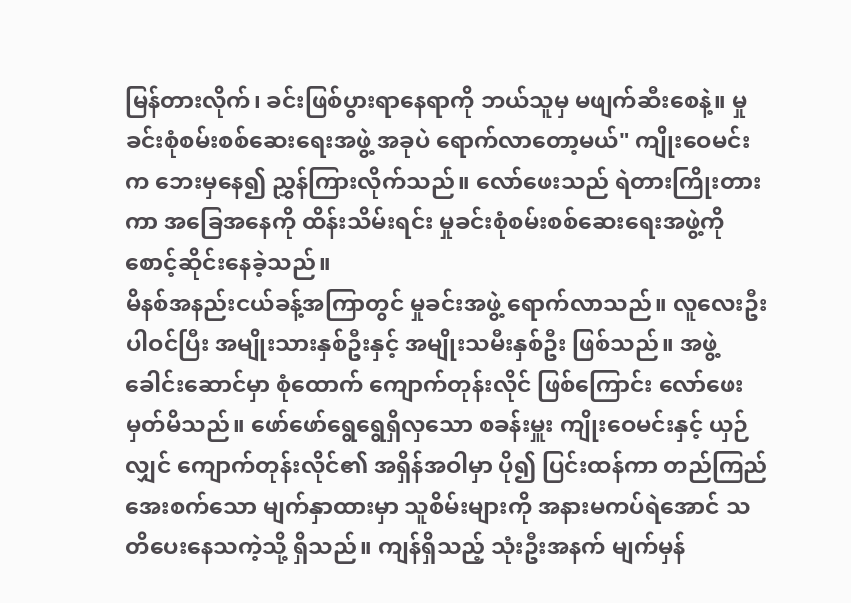မြန်တားလိုက်၊ ခင်းဖြစ်ပွားရာနေရာကို ဘယ်သူမှ မဖျက်ဆီးစေနဲ့။ မှုခင်းစုံစမ်းစစ်ဆေးရေးအဖွဲ့ အခုပဲ ရောက်လာတော့မယ်" ကျိုးဝေမင်းက ဘေးမှနေ၍ ညွှန်ကြားလိုက်သည်။ လော်ဖေးသည် ရဲတားကြိုးတားကာ အခြေအနေကို ထိန်းသိမ်းရင်း မှုခင်းစုံစမ်းစစ်ဆေးရေးအဖွဲ့ကို စောင့်ဆိုင်းနေခဲ့သည်။
မိနစ်အနည်းငယ်ခန့်အကြာတွင် မှုခင်းအဖွဲ့ ရောက်လာသည်။ လူလေးဦးပါဝင်ပြီး အမျိုးသားနှစ်ဦးနှင့် အမျိုးသမီးနှစ်ဦး ဖြစ်သည်။ အဖွဲ့ခေါင်းဆောင်မှာ စုံထောက် ကျောက်တုန်းလိုင် ဖြစ်ကြောင်း လော်ဖေး မှတ်မိသည်။ ဖော်ဖော်ရွေရွေရှိလှသော စခန်းမှူး ကျိုးဝေမင်းနှင့် ယှဉ်လျှင် ကျောက်တုန်းလိုင်၏ အရှိန်အဝါမှာ ပို၍ ပြင်းထန်ကာ တည်ကြည်အေးစက်သော မျက်နှာထားမှာ သူစိမ်းများကို အနားမကပ်ရဲအောင် သတိပေးနေသကဲ့သို့ ရှိသည်။ ကျန်ရှိသည့် သုံးဦးအနက် မျက်မှန်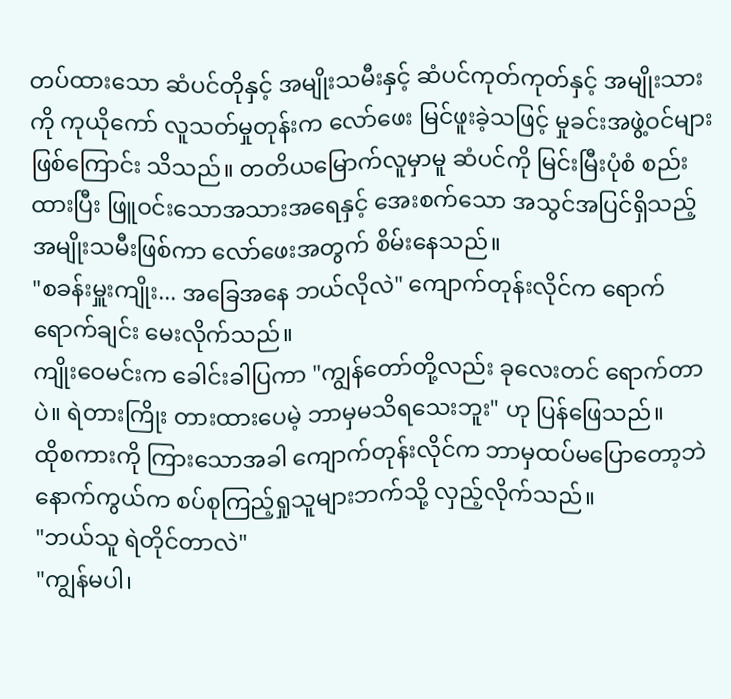တပ်ထားသော ဆံပင်တိုနှင့် အမျိုးသမီးနှင့် ဆံပင်ကုတ်ကုတ်နှင့် အမျိုးသားကို ကုယိုကော် လူသတ်မှုတုန်းက လော်ဖေး မြင်ဖူးခဲ့သဖြင့် မှုခင်းအဖွဲ့ဝင်များ ဖြစ်ကြောင်း သိသည်။ တတိယမြောက်လူမှာမူ ဆံပင်ကို မြင်းမြီးပုံစံ စည်းထားပြီး ဖြူဝင်းသောအသားအရေနှင့် အေးစက်သော အသွင်အပြင်ရှိသည့် အမျိုးသမီးဖြစ်ကာ လော်ဖေးအတွက် စိမ်းနေသည်။
"စခန်းမှူးကျိုး... အခြေအနေ ဘယ်လိုလဲ" ကျောက်တုန်းလိုင်က ရောက်ရောက်ချင်း မေးလိုက်သည်။
ကျိုးဝေမင်းက ခေါင်းခါပြကာ "ကျွန်တော်တို့လည်း ခုလေးတင် ရောက်တာပဲ။ ရဲတားကြိုး တားထားပေမဲ့ ဘာမှမသိရသေးဘူး" ဟု ပြန်ဖြေသည်။
ထိုစကားကို ကြားသောအခါ ကျောက်တုန်းလိုင်က ဘာမှထပ်မပြောတော့ဘဲ နောက်ကွယ်က စပ်စုကြည့်ရှုသူများဘက်သို့ လှည့်လိုက်သည်။
"ဘယ်သူ ရဲတိုင်တာလဲ"
"ကျွန်မပါ၊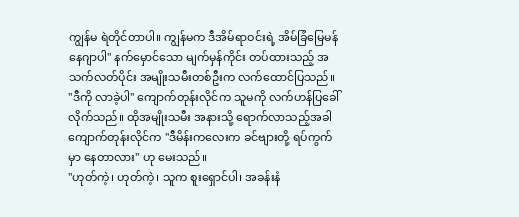ကျွန်မ ရဲတိုင်တာပါ။ ကျွန်မက ဒီအိမ်ရာဝင်းရဲ့ အိမ်ခြံမြေမန်နေဂျာပါ" နက်မှောင်သော မျက်မှန်ကိုင်း တပ်ထားသည့် အသက်လတ်ပိုင်း အမျိုးသမီးတစ်ဦးက လက်ထောင်ပြသည်။
"ဒီကို လာခဲ့ပါ" ကျောက်တုန်းလိုင်က သူမကို လက်ဟန်ပြခေါ်လိုက်သည်။ ထိုအမျိုးသမီး အနားသို့ ရောက်လာသည့်အခါ ကျောက်တုန်းလိုင်က "ဒီမိန်းကလေးက ခင်ဗျားတို့ ရပ်ကွက်မှာ နေတာလား" ဟု မေးသည်။
"ဟုတ်ကဲ့၊ ဟုတ်ကဲ့၊ သူက စူးရှောင်ပါ၊ အခန်းနံ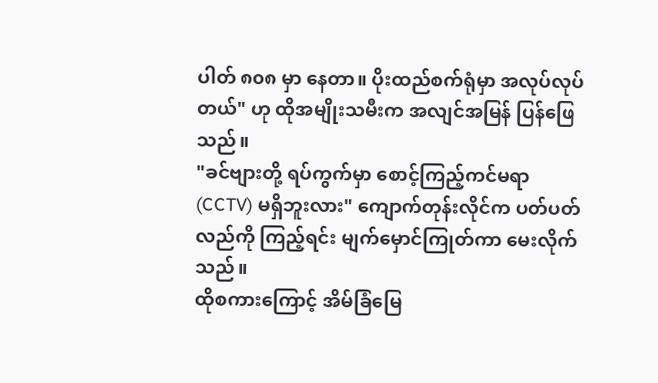ပါတ် ၈၀၈ မှာ နေတာ။ ပိုးထည်စက်ရုံမှာ အလုပ်လုပ်တယ်" ဟု ထိုအမျိုးသမီးက အလျင်အမြန် ပြန်ဖြေသည်။
"ခင်ဗျားတို့ ရပ်ကွက်မှာ စောင့်ကြည့်ကင်မရာ (CCTV) မရှိဘူးလား" ကျောက်တုန်းလိုင်က ပတ်ပတ်လည်ကို ကြည့်ရင်း မျက်မှောင်ကြုတ်ကာ မေးလိုက်သည်။
ထိုစကားကြောင့် အိမ်ခြံမြေ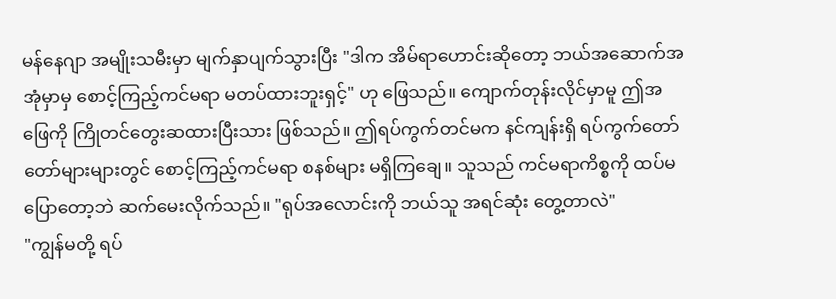မန်နေဂျာ အမျိုးသမီးမှာ မျက်နှာပျက်သွားပြီး "ဒါက အိမ်ရာဟောင်းဆိုတော့ ဘယ်အဆောက်အအုံမှာမှ စောင့်ကြည့်ကင်မရာ မတပ်ထားဘူးရှင့်" ဟု ဖြေသည်။ ကျောက်တုန်းလိုင်မှာမူ ဤအဖြေကို ကြိုတင်တွေးဆထားပြီးသား ဖြစ်သည်။ ဤရပ်ကွက်တင်မက နင်ကျန်းရှိ ရပ်ကွက်တော်တော်များများတွင် စောင့်ကြည့်ကင်မရာ စနစ်များ မရှိကြချေ။ သူသည် ကင်မရာကိစ္စကို ထပ်မပြောတော့ဘဲ ဆက်မေးလိုက်သည်။ "ရုပ်အလောင်းကို ဘယ်သူ အရင်ဆုံး တွေ့တာလဲ"
"ကျွန်မတို့ ရပ်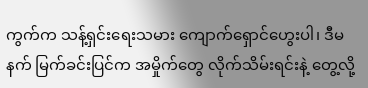ကွက်က သန့်ရှင်းရေးသမား ကျောက်ရှောင်ဟွေးပါ၊ ဒီမနက် မြက်ခင်းပြင်က အမှိုက်တွေ လိုက်သိမ်းရင်းနဲ့ တွေ့လို့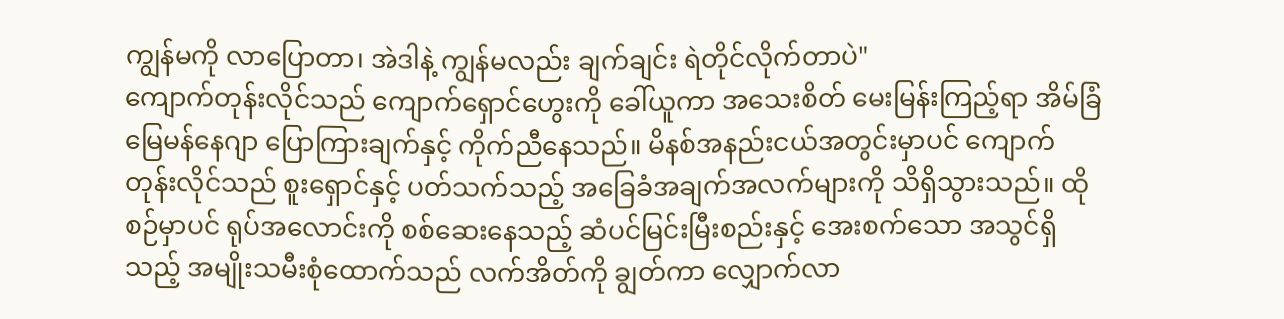ကျွန်မကို လာပြောတာ၊ အဲဒါနဲ့ ကျွန်မလည်း ချက်ချင်း ရဲတိုင်လိုက်တာပဲ"
ကျောက်တုန်းလိုင်သည် ကျောက်ရှောင်ဟွေးကို ခေါ်ယူကာ အသေးစိတ် မေးမြန်းကြည့်ရာ အိမ်ခြံမြေမန်နေဂျာ ပြောကြားချက်နှင့် ကိုက်ညီနေသည်။ မိနစ်အနည်းငယ်အတွင်းမှာပင် ကျောက်တုန်းလိုင်သည် စူးရှောင်နှင့် ပတ်သက်သည့် အခြေခံအချက်အလက်များကို သိရှိသွားသည်။ ထိုစဉ်မှာပင် ရုပ်အလောင်းကို စစ်ဆေးနေသည့် ဆံပင်မြင်းမြီးစည်းနှင့် အေးစက်သော အသွင်ရှိသည့် အမျိုးသမီးစုံထောက်သည် လက်အိတ်ကို ချွတ်ကာ လျှောက်လာ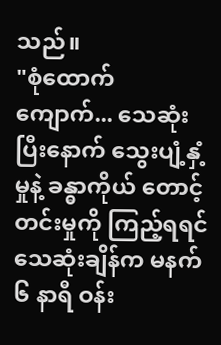သည်။
"စုံထောက်ကျောက်... သေဆုံးပြီးနောက် သွေးပျံ့နှံ့မှုနဲ့ ခန္ဓာကိုယ် တောင့်တင်းမှုကို ကြည့်ရရင် သေဆုံးချိန်က မနက် ၆ နာရီ ဝန်း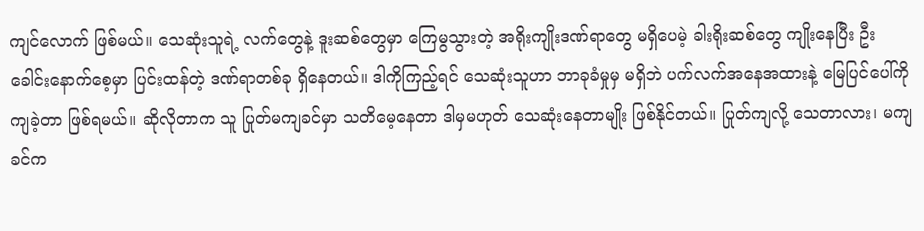ကျင်လောက် ဖြစ်မယ်။ သေဆုံးသူရဲ့ လက်တွေနဲ့ ဒူးဆစ်တွေမှာ ကြေမွသွားတဲ့ အရိုးကျိုးဒဏ်ရာတွေ မရှိပေမဲ့ ခါးရိုးဆစ်တွေ ကျိုးနေပြီး ဦးခေါင်းနောက်စေ့မှာ ပြင်းထန်တဲ့ ဒဏ်ရာတစ်ခု ရှိနေတယ်။ ဒါကိုကြည့်ရင် သေဆုံးသူဟာ ဘာခုခံမှုမှ မရှိဘဲ ပက်လက်အနေအထားနဲ့ မြေပြင်ပေါ်ကို ကျခဲ့တာ ဖြစ်ရမယ်။ ဆိုလိုတာက သူ ပြုတ်မကျခင်မှာ သတိမေ့နေတာ ဒါမှမဟုတ် သေဆုံးနေတာမျိုး ဖြစ်နိုင်တယ်။ ပြုတ်ကျလို့ သေတာလား၊ မကျခင်က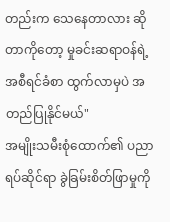တည်းက သေနေတာလား ဆိုတာကိုတော့ မှုခင်းဆရာဝန်ရဲ့ အစီရင်ခံစာ ထွက်လာမှပဲ အတည်ပြုနိုင်မယ်"
အမျိုးသမီးစုံထောက်၏ ပညာရပ်ဆိုင်ရာ ခွဲခြမ်းစိတ်ဖြာမှုကို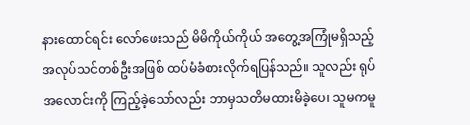နားထောင်ရင်း လော်ဖေးသည် မိမိကိုယ်ကိုယ် အတွေ့အကြုံမရှိသည့် အလုပ်သင်တစ်ဦးအဖြစ် ထပ်မံခံစားလိုက်ရပြန်သည်။ သူလည်း ရုပ်အလောင်းကို ကြည့်ခဲ့သော်လည်း ဘာမှသတိမထားမိခဲ့ပေ၊ သူမကမူ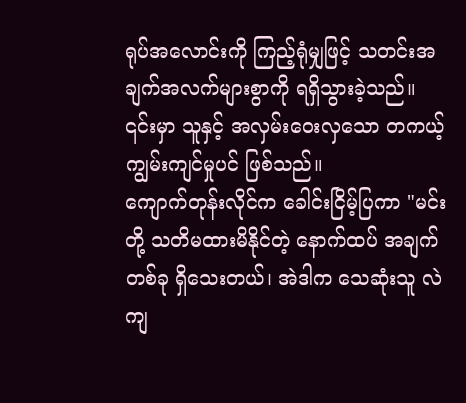ရုပ်အလောင်းကို ကြည့်ရုံမျှဖြင့် သတင်းအချက်အလက်များစွာကို ရရှိသွားခဲ့သည်။ ၎င်းမှာ သူနှင့် အလှမ်းဝေးလှသော တကယ့် ကျွမ်းကျင်မှုပင် ဖြစ်သည်။
ကျောက်တုန်းလိုင်က ခေါင်းငြိမ့်ပြကာ "မင်းတို့ သတိမထားမိနိုင်တဲ့ နောက်ထပ် အချက်တစ်ခု ရှိသေးတယ်၊ အဲဒါက သေဆုံးသူ လဲကျ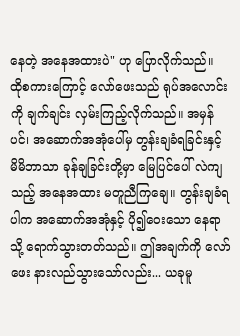နေတဲ့ အနေအထားပဲ" ဟု ပြောလိုက်သည်။
ထိုစကားကြောင့် လော်ဖေးသည် ရုပ်အလောင်းကို ချက်ချင်း လှမ်းကြည့်လိုက်သည်။ အမှန်ပင်၊ အဆောက်အအုံပေါ်မှ တွန်းချခံရခြင်းနှင့် မိမိဘာသာ ခုန်ချခြင်းတို့မှာ မြေပြင်ပေါ် လဲကျသည့် အနေအထား မတူညီကြချေ။ တွန်းချခံရပါက အဆောက်အအုံနှင့် ပို၍ဝေးသော နေရာသို့ ရောက်သွားတတ်သည်။ ဤအချက်ကို လော်ဖေး နားလည်သွားသော်လည်း... ယခုမူ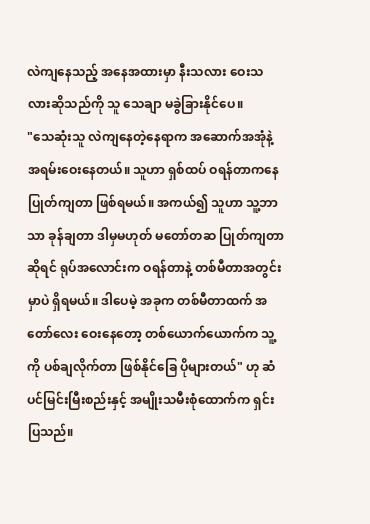လဲကျနေသည့် အနေအထားမှာ နီးသလား ဝေးသလားဆိုသည်ကို သူ သေချာ မခွဲခြားနိုင်ပေ။
"သေဆုံးသူ လဲကျနေတဲ့နေရာက အဆောက်အအုံနဲ့ အရမ်းဝေးနေတယ်။ သူဟာ ရှစ်ထပ် ဝရန်တာကနေ ပြုတ်ကျတာ ဖြစ်ရမယ်။ အကယ်၍ သူဟာ သူ့ဘာသာ ခုန်ချတာ ဒါမှမဟုတ် မတော်တဆ ပြုတ်ကျတာဆိုရင် ရုပ်အလောင်းက ဝရန်တာနဲ့ တစ်မီတာအတွင်းမှာပဲ ရှိရမယ်။ ဒါပေမဲ့ အခုက တစ်မီတာထက် အတော်လေး ဝေးနေတော့ တစ်ယောက်ယောက်က သူ့ကို ပစ်ချလိုက်တာ ဖြစ်နိုင်ခြေ ပိုများတယ်" ဟု ဆံပင်မြင်းမြီးစည်းနှင့် အမျိုးသမီးစုံထောက်က ရှင်းပြသည်။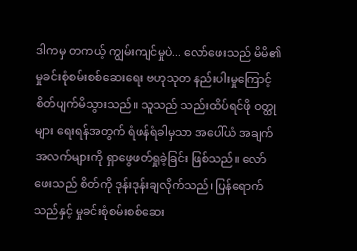ဒါကမှ တကယ့် ကျွမ်းကျင်မှုပဲ... လော်ဖေးသည် မိမိ၏ မှုခင်းစုံစမ်းစစ်ဆေးရေး ဗဟုသုတ နည်းပါးမှုကြောင့် စိတ်ပျက်မိသွားသည်။ သူသည် သည်းထိပ်ရင်ဖို ဝတ္ထုများ ရေးရန်အတွက် ရံဖန်ရံခါမှသာ အပေါ်ယံ အချက်အလက်များကို ရှာဖွေဖတ်ရှုခဲ့ခြင်း ဖြစ်သည်။ လော်ဖေးသည် စိတ်ကို ဒုန်းဒုန်းချလိုက်သည်၊ ပြန်ရောက်သည်နှင့် မှုခင်းစုံစမ်းစစ်ဆေး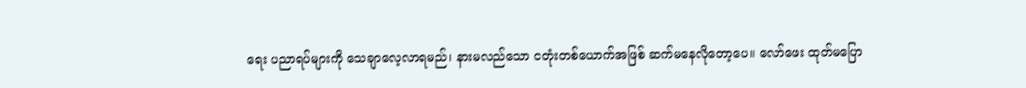ရေး ပညာရပ်များကို သေချာလေ့လာရမည်၊ နားမလည်သော ငတုံးတစ်ယောက်အဖြစ် ဆက်မနေလိုတော့ပေ။ လော်ဖေး ထုတ်မပြော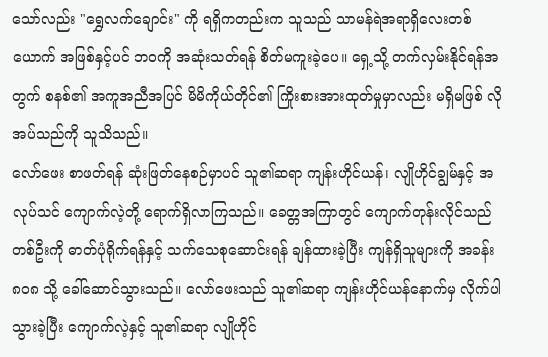သော်လည်း "ရွှေလက်ချောင်း" ကို ရရှိကတည်းက သူသည် သာမန်ရဲအရာရှိလေးတစ်ယောက် အဖြစ်နှင့်ပင် ဘဝကို အဆုံးသတ်ရန် စိတ်မကူးခဲ့ပေ။ ရှေ့သို့ တက်လှမ်းနိုင်ရန်အတွက် စနစ်၏ အကူအညီအပြင် မိမိကိုယ်တိုင်၏ ကြိုးစားအားထုတ်မှုမှာလည်း မရှိမဖြစ် လိုအပ်သည်ကို သူသိသည်။
လော်ဖေး စာဖတ်ရန် ဆုံးဖြတ်နေစဉ်မှာပင် သူ၏ဆရာ ကျန်းဟိုင်ယန်၊ လျိုဟိုင်ချွမ်နှင့် အလုပ်သင် ကျောက်လဲ့တို့ ရောက်ရှိလာကြသည်။ ခေတ္တအကြာတွင် ကျောက်တုန်းလိုင်သည် တစ်ဦးကို ဓာတ်ပုံရိုက်ရန်နှင့် သက်သေစုဆောင်းရန် ချန်ထားခဲ့ပြီး ကျန်ရှိသူများကို အခန်း ၈၀၈ သို့ ခေါ်ဆောင်သွားသည်။ လော်ဖေးသည် သူ၏ဆရာ ကျန်းဟိုင်ယန်နောက်မှ လိုက်ပါသွားခဲ့ပြီး ကျောက်လဲ့နှင့် သူ၏ဆရာ လျိုဟိုင်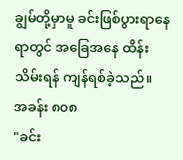ချွမ်တို့မှာမူ ခင်းဖြစ်ပွားရာနေရာတွင် အခြေအနေ ထိန်းသိမ်းရန် ကျန်ရစ်ခဲ့သည်။
အခန်း ၈၀၈
"ခင်း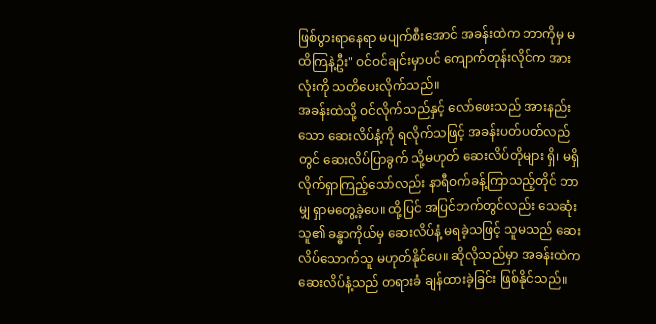ဖြစ်ပွားရာနေရာ မပျက်စီးအောင် အခန်းထဲက ဘာကိုမှ မထိကြနဲ့ဦး" ဝင်ဝင်ချင်းမှာပင် ကျောက်တုန်းလိုင်က အားလုံးကို သတိပေးလိုက်သည်။
အခန်းထဲသို့ ဝင်လိုက်သည်နှင့် လော်ဖေးသည် အားနည်းသော ဆေးလိပ်နံ့ကို ရလိုက်သဖြင့် အခန်းပတ်ပတ်လည်တွင် ဆေးလိပ်ပြာခွက် သို့မဟုတ် ဆေးလိပ်တိုများ ရှိ၊ မရှိ လိုက်ရှာကြည့်သော်လည်း နာရီဝက်ခန့်ကြာသည့်တိုင် ဘာမျှ ရှာမတွေ့ခဲ့ပေ။ ထို့ပြင် အပြင်ဘက်တွင်လည်း သေဆုံးသူ၏ ခန္ဓာကိုယ်မှ ဆေးလိပ်နံ့ မရခဲ့သဖြင့် သူမသည် ဆေးလိပ်သောက်သူ မဟုတ်နိုင်ပေ။ ဆိုလိုသည်မှာ အခန်းထဲက ဆေးလိပ်နံ့သည် တရားခံ ချန်ထားခဲ့ခြင်း ဖြစ်နိုင်သည်။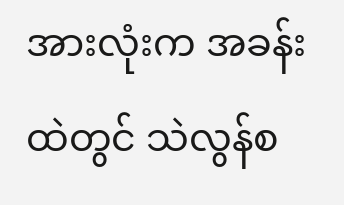အားလုံးက အခန်းထဲတွင် သဲလွန်စ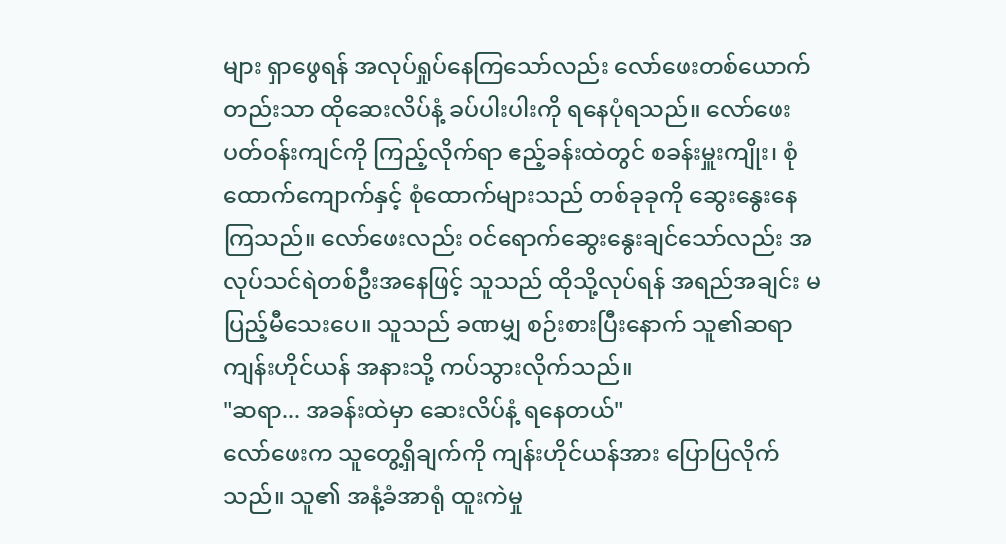များ ရှာဖွေရန် အလုပ်ရှုပ်နေကြသော်လည်း လော်ဖေးတစ်ယောက်တည်းသာ ထိုဆေးလိပ်နံ့ ခပ်ပါးပါးကို ရနေပုံရသည်။ လော်ဖေး ပတ်ဝန်းကျင်ကို ကြည့်လိုက်ရာ ဧည့်ခန်းထဲတွင် စခန်းမှူးကျိုး၊ စုံထောက်ကျောက်နှင့် စုံထောက်များသည် တစ်ခုခုကို ဆွေးနွေးနေကြသည်။ လော်ဖေးလည်း ဝင်ရောက်ဆွေးနွေးချင်သော်လည်း အလုပ်သင်ရဲတစ်ဦးအနေဖြင့် သူသည် ထိုသို့လုပ်ရန် အရည်အချင်း မပြည့်မီသေးပေ။ သူသည် ခဏမျှ စဉ်းစားပြီးနောက် သူ၏ဆရာ ကျန်းဟိုင်ယန် အနားသို့ ကပ်သွားလိုက်သည်။
"ဆရာ... အခန်းထဲမှာ ဆေးလိပ်နံ့ ရနေတယ်"
လော်ဖေးက သူတွေ့ရှိချက်ကို ကျန်းဟိုင်ယန်အား ပြောပြလိုက်သည်။ သူ၏ အနံ့ခံအာရုံ ထူးကဲမှု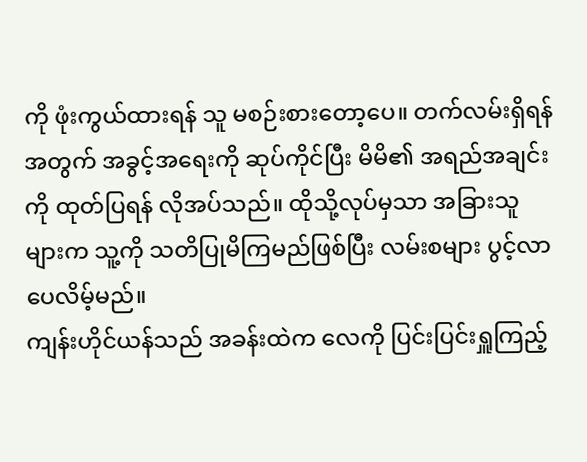ကို ဖုံးကွယ်ထားရန် သူ မစဉ်းစားတော့ပေ။ တက်လမ်းရှိရန်အတွက် အခွင့်အရေးကို ဆုပ်ကိုင်ပြီး မိမိ၏ အရည်အချင်းကို ထုတ်ပြရန် လိုအပ်သည်။ ထိုသို့လုပ်မှသာ အခြားသူများက သူ့ကို သတိပြုမိကြမည်ဖြစ်ပြီး လမ်းစများ ပွင့်လာပေလိမ့်မည်။
ကျန်းဟိုင်ယန်သည် အခန်းထဲက လေကို ပြင်းပြင်းရှူကြည့်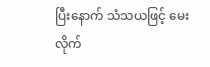ပြီးနောက် သံသယဖြင့် မေးလိုက်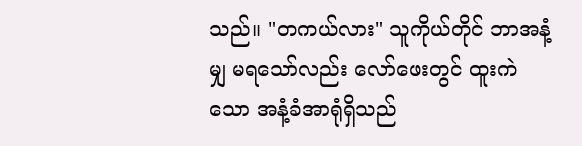သည်။ "တကယ်လား" သူကိုယ်တိုင် ဘာအနံ့မျှ မရသော်လည်း လော်ဖေးတွင် ထူးကဲသော အနံ့ခံအာရုံရှိသည်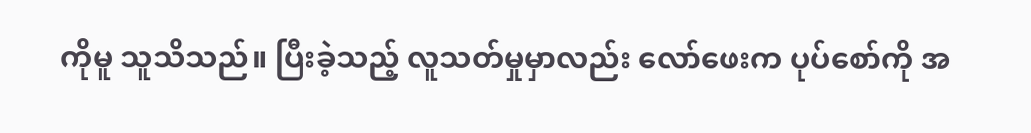ကိုမူ သူသိသည်။ ပြီးခဲ့သည့် လူသတ်မှုမှာလည်း လော်ဖေးက ပုပ်စော်ကို အ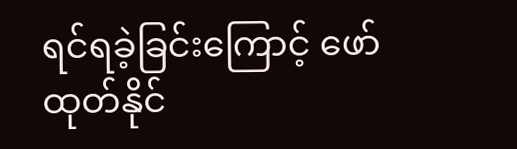ရင်ရခဲ့ခြင်းကြောင့် ဖော်ထုတ်နိုင်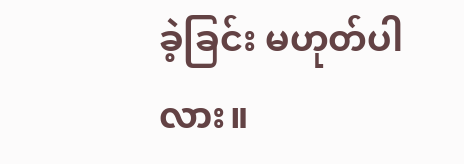ခဲ့ခြင်း မဟုတ်ပါလား။